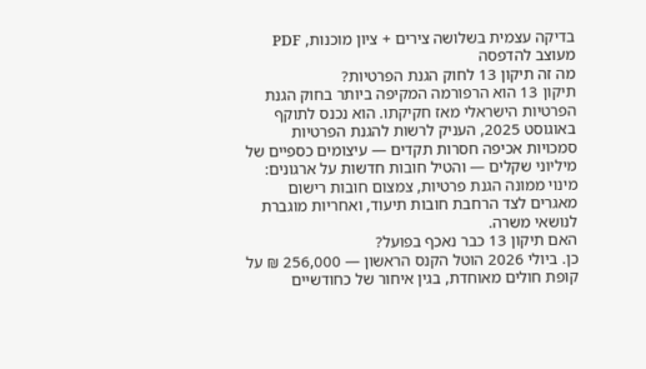בדיקה עצמית בשלושה צירים + ציון מוכנות, PDF מעוצב להדפסה
מה זה תיקון 13 לחוק הגנת הפרטיות?
תיקון 13 הוא הרפורמה המקיפה ביותר בחוק הגנת הפרטיות הישראלי מאז חקיקתו. הוא נכנס לתוקף באוגוסט 2025, העניק לרשות להגנת הפרטיות סמכויות אכיפה חסרות תקדים — עיצומים כספיים של מיליוני שקלים — והטיל חובות חדשות על ארגונים: מינוי ממונה הגנת פרטיות, צמצום חובות רישום מאגרים לצד הרחבת חובות תיעוד, ואחריות מוגברת לנושאי משרה.
האם תיקון 13 כבר נאכף בפועל?
כן. ביולי 2026 הוטל הקנס הראשון — 256,000 ₪ על קופת חולים מאוחדת, בגין איחור של כחודשיים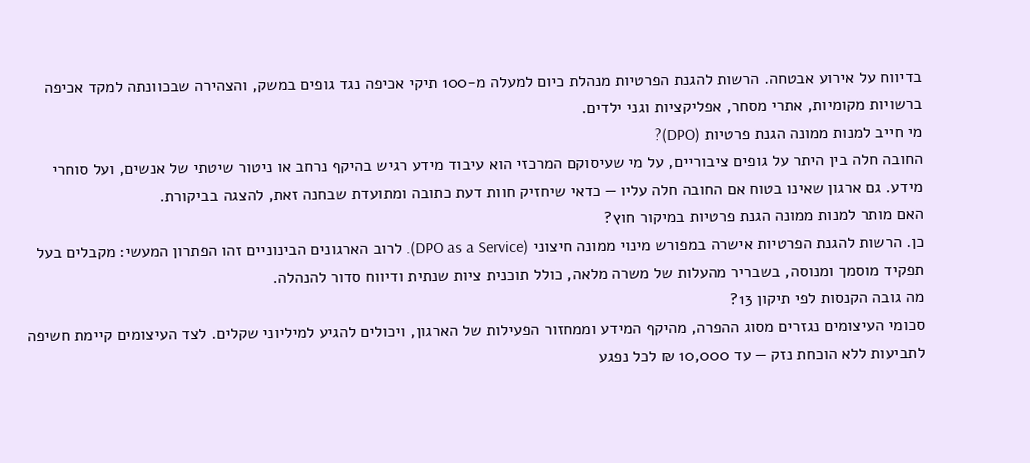בדיווח על אירוע אבטחה. הרשות להגנת הפרטיות מנהלת כיום למעלה מ-100 תיקי אכיפה נגד גופים במשק, והצהירה שבכוונתה למקד אכיפה ברשויות מקומיות, אתרי מסחר, אפליקציות וגני ילדים.
מי חייב למנות ממונה הגנת פרטיות (DPO)?
החובה חלה בין היתר על גופים ציבוריים, על מי שעיסוקם המרכזי הוא עיבוד מידע רגיש בהיקף נרחב או ניטור שיטתי של אנשים, ועל סוחרי מידע. גם ארגון שאינו בטוח אם החובה חלה עליו — כדאי שיחזיק חוות דעת כתובה ומתועדת שבחנה זאת, להצגה בביקורת.
האם מותר למנות ממונה הגנת פרטיות במיקור חוץ?
כן. הרשות להגנת הפרטיות אישרה במפורש מינוי ממונה חיצוני (DPO as a Service). לרוב הארגונים הבינוניים זהו הפתרון המעשי: מקבלים בעל תפקיד מוסמך ומנוסה, בשבריר מהעלות של משרה מלאה, כולל תוכנית ציות שנתית ודיווח סדור להנהלה.
מה גובה הקנסות לפי תיקון 13?
סכומי העיצומים נגזרים מסוג ההפרה, מהיקף המידע וממחזור הפעילות של הארגון, ויכולים להגיע למיליוני שקלים. לצד העיצומים קיימת חשיפה לתביעות ללא הוכחת נזק — עד 10,000 ₪ לכל נפגע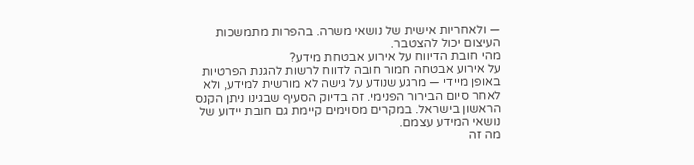— ולאחריות אישית של נושאי משרה. בהפרות מתמשכות העיצום יכול להצטבר.
מהי חובת הדיווח על אירוע אבטחת מידע?
על אירוע אבטחה חמור חובה לדווח לרשות להגנת הפרטיות באופן מיידי — מרגע שנודע על גישה לא מורשית למידע, ולא לאחר סיום הבירור הפנימי. זה בדיוק הסעיף שבגינו ניתן הקנס הראשון בישראל. במקרים מסוימים קיימת גם חובת יידוע של נושאי המידע עצמם.
מה זה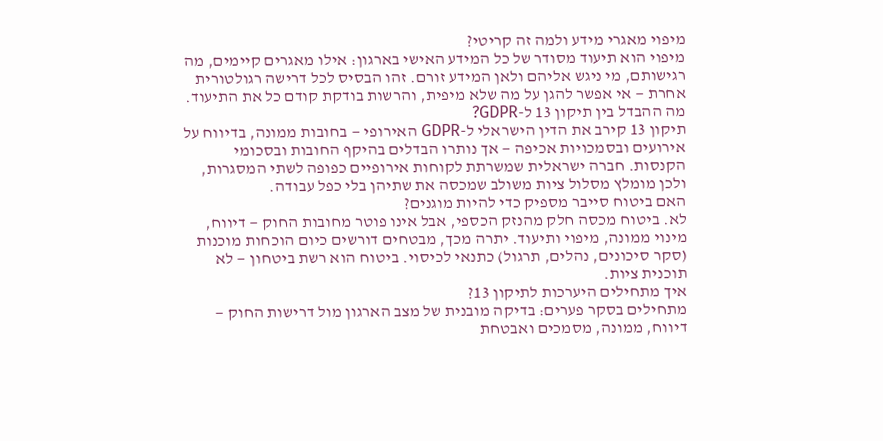מיפוי מאגרי מידע ולמה זה קריטי?
מיפוי הוא תיעוד מסודר של כל המידע האישי בארגון: אילו מאגרים קיימים, מה רגישותם, מי ניגש אליהם ולאן המידע זורם. זהו הבסיס לכל דרישה רגולטורית אחרת — אי אפשר להגן על מה שלא מיפית, והרשות בודקת קודם כל את התיעוד.
מה ההבדל בין תיקון 13 ל-GDPR?
תיקון 13 קירב את הדין הישראלי ל-GDPR האירופי — בחובות ממונה, בדיווח על אירועים ובסמכויות אכיפה — אך נותרו הבדלים בהיקף החובות ובסכומי הקנסות. חברה ישראלית שמשרתת לקוחות אירופיים כפופה לשתי המסגרות, ולכן מומלץ מסלול ציות משולב שמכסה את שתיהן בלי כפל עבודה.
האם ביטוח סייבר מספיק כדי להיות מוגנים?
לא. ביטוח מכסה חלק מהנזק הכספי, אבל אינו פוטר מחובות החוק — דיווח, מינוי ממונה, מיפוי ותיעוד. יתרה מכך, מבטחים דורשים כיום הוכחות מוכנות (סקר סיכונים, נהלים, תרגול) כתנאי לכיסוי. ביטוח הוא רשת ביטחון — לא תוכנית ציות.
איך מתחילים היערכות לתיקון 13?
מתחילים בסקר פערים: בדיקה מובנית של מצב הארגון מול דרישות החוק — דיווח, ממונה, מסמכים ואבטחת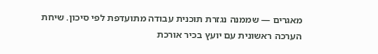מאגרים — שממנה נגזרת תוכנית עבודה מתועדפת לפי סיכון. שיחת הערכה ראשונית עם יועץ בכיר אורכת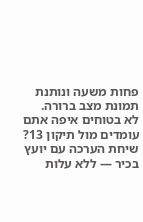פחות משעה ונותנת תמונת מצב ברורה.
לא בטוחים איפה אתם עומדים מול תיקון 13?
שיחת הערכה עם יועץ בכיר — ללא עלות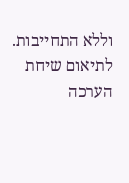וללא התחייבות.
לתיאום שיחת הערכה